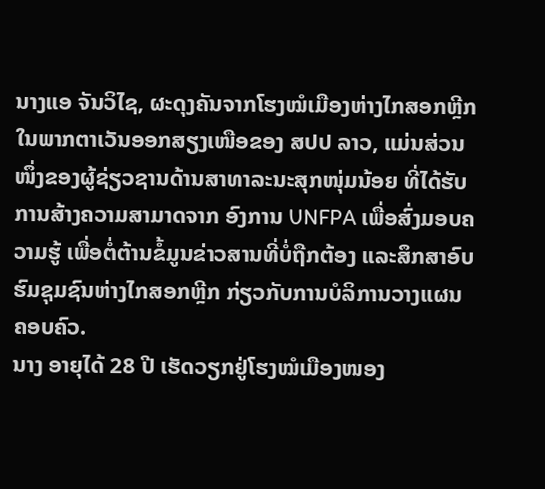ນາງແອ ຈັນວິໄຊ, ຜະດຸງຄັນຈາກໂຮງໝໍເມືອງຫ່າງໄກສອກຫຼີກ ໃນພາກຕາເວັນອອກສຽງເໜືອຂອງ ສປປ ລາວ, ແມ່ນສ່ວນໜຶ່ງຂອງຜູ້ຊ່ຽວຊານດ້ານສາທາລະນະສຸກໜຸ່ມນ້ອຍ ທີ່ໄດ້ຮັບການສ້າງຄວາມສາມາດຈາກ ອົງການ UNFPA ເພື່ອສົ່ງມອບຄວາມຮູ້ ເພື່ອຕໍ່ຕ້ານຂໍ້ມູນຂ່າວສານທີ່ບໍ່ຖືກຕ້ອງ ແລະສຶກສາອົບຮົມຊຸມຊົນຫ່າງໄກສອກຫຼີກ ກ່ຽວກັບການບໍລິການວາງແຜນຄອບຄົວ.
ນາງ ອາຍຸໄດ້ 28 ປີ ເຮັດວຽກຢູ່ໂຮງໝໍເມືອງໜອງ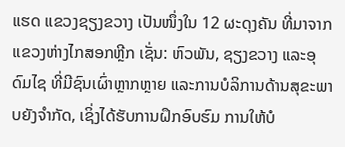ແຮດ ແຂວງຊຽງຂວາງ ເປັນໜຶ່ງໃນ 12 ຜະດຸງຄັນ ທີ່ມາຈາກແຂວງຫ່າງໄກສອກຫຼີກ ເຊັ່ນ: ຫົວພັນ, ຊຽງຂວາງ ແລະອຸດົມໄຊ ທີ່ມີຊົນເຜົ່າຫຼາກຫຼາຍ ແລະການບໍລິການດ້ານສຸຂະພາບຍັງຈຳກັດ, ເຊິ່ງໄດ້ຮັບການຝຶກອົບຮົມ ການໃຫ້ບໍ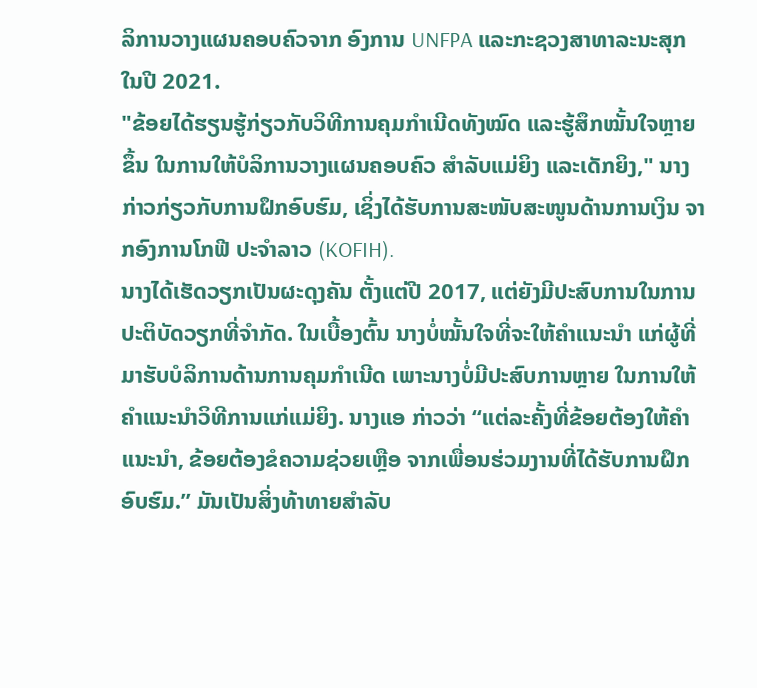ລິການວາງແຜນຄອບຄົວຈາກ ອົງການ UNFPA ແລະກະຊວງສາທາລະນະສຸກໃນປີ 2021.
"ຂ້ອຍໄດ້ຮຽນຮູ້ກ່ຽວກັບວິທີການຄຸມກຳເນີດທັງໝົດ ແລະຮູ້ສຶກໝັ້ນໃຈຫຼາຍຂຶ້ນ ໃນການໃຫ້ບໍລິການວາງແຜນຄອບຄົວ ສຳລັບແມ່ຍິງ ແລະເດັກຍິງ," ນາງກ່າວກ່ຽວກັບການຝຶກອົບຮົມ, ເຊິ່ງໄດ້ຮັບການສະໜັບສະໜູນດ້ານການເງິນ ຈາກອົງການໂກຟີ ປະຈຳລາວ (KOFIH).
ນາງໄດ້ເຮັດວຽກເປັນຜະດຸງຄັນ ຕັ້ງແຕ່ປີ 2017, ແຕ່ຍັງມີປະສົບການໃນການປະຕິບັດວຽກທີ່ຈໍາກັດ. ໃນເບື້ອງຕົ້ນ ນາງບໍ່ໝັ້ນໃຈທີ່ຈະໃຫ້ຄຳແນະນຳ ແກ່ຜູ້ທີ່ມາຮັບບໍລິການດ້ານການຄຸມກຳເນີດ ເພາະນາງບໍ່ມີປະສົບການຫຼາຍ ໃນການໃຫ້ຄຳແນະນຳວິທີການແກ່ແມ່ຍິງ. ນາງແອ ກ່າວວ່າ “ແຕ່ລະຄັ້ງທີ່ຂ້ອຍຕ້ອງໃຫ້ຄຳແນະນຳ, ຂ້ອຍຕ້ອງຂໍຄວາມຊ່ວຍເຫຼືອ ຈາກເພື່ອນຮ່ວມງານທີ່ໄດ້ຮັບການຝຶກອົບຮົມ.” ມັນເປັນສິ່ງທ້າທາຍສໍາລັບ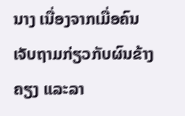ນາງ ເນື່ອງຈາກເມື່ອຄົນເຈັບຖາມກ່ຽວກັບຜົນຂ້າງຄຽງ ແລະລາ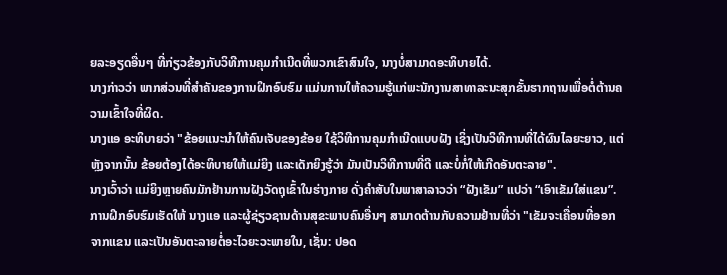ຍລະອຽດອື່ນໆ ທີ່ກ່ຽວຂ້ອງກັບວິທີການຄຸມກຳເນີດທີ່ພວກເຂົາສົນໃຈ, ນາງບໍ່ສາມາດອະທິບາຍໄດ້.
ນາງກ່າວວ່າ ພາກສ່ວນທີ່ສຳຄັນຂອງການຝຶກອົບຮົມ ແມ່ນການໃຫ້ຄວາມຮູ້ແກ່ພະນັກງານສາທາລະນະສຸກຂັ້ນຮາກຖານເພື່ອຕໍ່ຕ້ານຄວາມເຂົ້າໃຈທີ່ຜິດ.
ນາງແອ ອະທິບາຍວ່າ "ຂ້ອຍແນະນໍາໃຫ້ຄົນເຈັບຂອງຂ້ອຍ ໃຊ້ວິທີການຄຸມກໍາເນີດແບບຝັງ ເຊິ່ງເປັນວິທີການທີ່ໄດ້ຜົນໄລຍະຍາວ, ແຕ່ຫຼັງຈາກນັ້ນ ຂ້ອຍຕ້ອງໄດ້ອະທິບາຍໃຫ້ແມ່ຍິງ ແລະເດັກຍິງຮູ້ວ່າ ມັນເປັນວິທີການທີ່ດີ ແລະບໍ່ກໍ່ໃຫ້ເກີດອັນຕະລາຍ".
ນາງເວົ້າວ່າ ແມ່ຍິງຫຼາຍຄົນມັກຢ້ານການຝັງວັດຖຸເຂົ້າໃນຮ່າງກາຍ ດັ່ງຄຳສັບໃນພາສາລາວວ່າ “ຝັງເຂັມ” ແປວ່າ “ເອົາເຂັມໃສ່ແຂນ”. ການຝຶກອົບຮົມເຮັດໃຫ້ ນາງແອ ແລະຜູ້ຊ່ຽວຊານດ້ານສຸຂະພາບຄົນອື່ນໆ ສາມາດຕ້ານກັບຄວາມຢ້ານທີ່ວ່າ "ເຂັມຈະເຄື່ອນທີ່ອອກຈາກແຂນ ແລະເປັນອັນຕະລາຍຕໍ່ອະໄວຍະວະພາຍໃນ, ເຊັ່ນ: ປອດ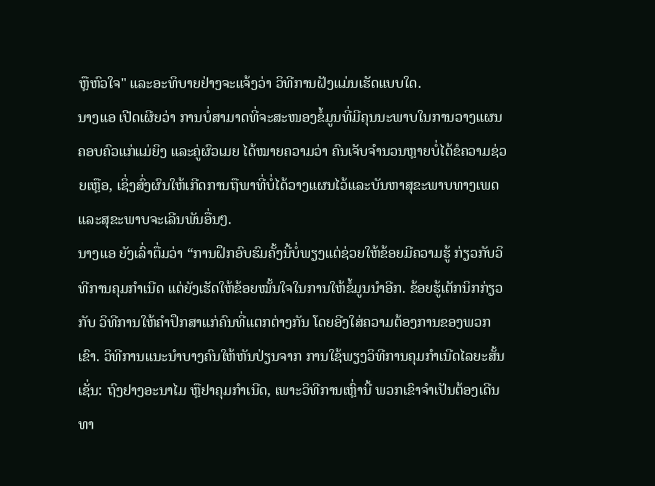ຫຼືຫົວໃຈ" ແລະອະທິບາຍຢ່າງຈະແຈ້ງວ່າ ວິທີການຝັງແມ່ນເຮັດແບບໃດ.
ນາງແອ ເປີດເຜີຍວ່າ ການບໍ່ສາມາດທີ່ຈະສະໜອງຂໍ້ມູນທີ່ມີຄຸນນະພາບໃນການວາງແຜນຄອບຄົວແກ່ແມ່ຍິງ ແລະຄູ່ຜົວເມຍ ໄດ້ໝາຍຄວາມວ່າ ຄົນເຈັບຈຳນວນຫຼາຍບໍ່ໄດ້ຂໍຄວາມຊ່ວຍເຫຼືອ, ເຊິ່ງສົ່ງຜົນໃຫ້ເກີດການຖືພາທີ່ບໍ່ໄດ້ວາງແຜນໄວ້ແລະບັນຫາສຸຂະພາບທາງເພດ ແລະສຸຂະພາບຈະເລີນພັນອື່ນໆ.
ນາງແອ ຍັງເລົ່າຕື່ມວ່າ “ການຝຶກອົບຮົມຄັ້ງນີ້ບໍ່ພຽງແຕ່ຊ່ວຍໃຫ້ຂ້ອຍມີຄວາມຮູ້ ກ່ຽວກັບວິທີການຄຸມກຳເນີດ ແຕ່ຍັງເຮັດໃຫ້ຂ້ອຍໝັ້ນໃຈໃນການໃຫ້ຂໍ້ມູນນຳອີກ. ຂ້ອຍຮູ້ເຕັກນິກກ່ຽວກັບ ວິທີການໃຫ້ຄໍາປຶກສາແກ່ຄົນທີ່ແຕກຕ່າງກັນ ໂດຍອີງໃສ່ຄວາມຕ້ອງການຂອງພວກເຂົາ. ວິທີການແນະນໍາບາງຄົນໃຫ້ຫັນປ່ຽນຈາກ ການໃຊ້ພຽງວິທີການຄຸມກຳເນີດໄລຍະສັ້ນ ເຊັ່ນ: ຖົງຢາງອະນາໄມ ຫຼືຢາຄຸມກໍາເນີດ, ເພາະວິທີການເຫຼົ່ານີ້ ພວກເຂົາຈໍາເປັນຕ້ອງເດີນທາ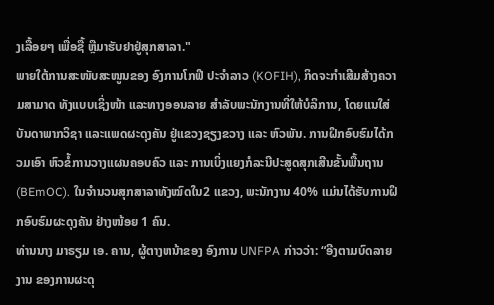ງເລື້ອຍໆ ເພື່ອຊື້ ຫຼືມາຮັບຢາຢູ່ສຸກສາລາ."
ພາຍໃຕ້ການສະໜັບສະໜູນຂອງ ອົງການໂກຟີ ປະຈຳລາວ (KOFIH), ກິດຈະກຳເສີມສ້າງຄວາມສາມາດ ທັງແບບເຊິ່ງໜ້າ ແລະທາງອອນລາຍ ສຳລັບພະນັກງານທີ່ໃຫ້ບໍລິການ, ໂດຍແນໃສ່ບັນດາພາກວິຊາ ແລະແພດຜະດຸງຄັນ ຢູ່ແຂວງຊຽງຂວາງ ແລະ ຫົວພັນ. ການຝຶກອົບຮົມໄດ້ກວມເອົາ ຫົວຂໍ້ການວາງແຜນຄອບຄົວ ແລະ ການເບິ່ງແຍງກໍລະນີປະສູດສຸກເສີນຂັ້ນພື້ນຖານ (BEmOC). ໃນຈຳນວນສຸກສາລາທັງໝົດໃນ2 ແຂວງ, ພະນັກງານ 40% ແມ່ນໄດ້ຮັບການຝຶກອົບຮົມຜະດຸງຄັນ ຢ່າງໜ້ອຍ 1 ຄົນ.
ທ່ານນາງ ມາຣຽມ ເອ. ຄານ, ຜູ້ຕາງຫນ້າຂອງ ອົງການ UNFPA ກ່າວວ່າ: “ອີງຕາມບົດລາຍງານ ຂອງການຜະດຸ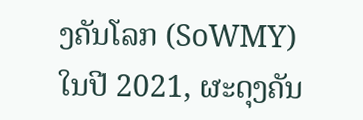ງຄັນໂລກ (SoWMY) ໃນປີ 2021, ຜະດຸງຄັນ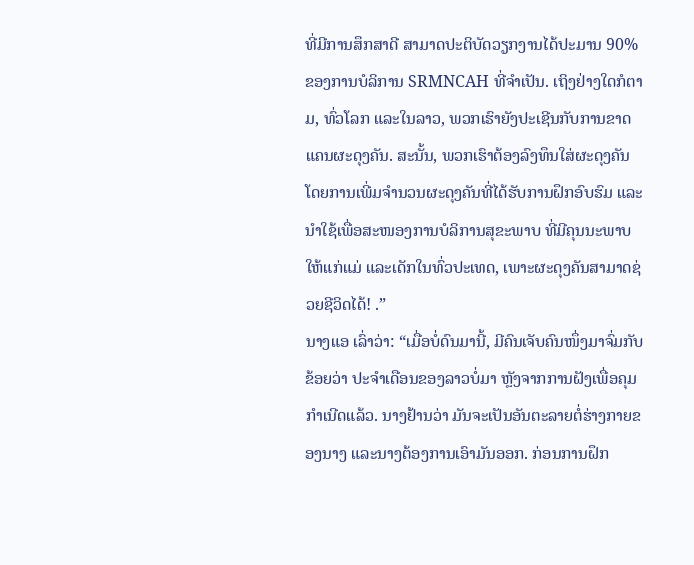ທີ່ມີການສຶກສາດີ ສາມາດປະຕິບັດວຽກງານໄດ້ປະມານ 90% ຂອງການບໍລິການ SRMNCAH ທີ່ຈຳເປັນ. ເຖິງຢ່າງໃດກໍຕາມ, ທົ່ວໂລກ ແລະໃນລາວ, ພວກເຮົາຍັງປະເຊີນກັບການຂາດແຄນຜະດຸງຄັນ. ສະນັ້ນ, ພວກເຮົາຕ້ອງລົງທຶນໃສ່ຜະດຸງຄັນ ໂດຍການເພີ່ມຈຳນວນຜະດຸງຄັນທີ່ໄດ້ຮັບການຝຶກອົບຮົມ ແລະນຳໃຊ້ເພື່ອສະໜອງການບໍລິການສຸຂະພາບ ທີ່ມີຄຸນນະພາບໃຫ້ແກ່ແມ່ ແລະເດັກໃນທົ່ວປະເທດ, ເພາະຜະດຸງຄັນສາມາດຊ່ວຍຊີວິດໄດ້! .”
ນາງແອ ເລົ່າວ່າ: “ເມື່ອບໍ່ດົນມານີ້, ມີຄົນເຈັບຄົນໜຶ່ງມາຈົ່ມກັບຂ້ອຍວ່າ ປະຈຳເດືອນຂອງລາວບໍ່ມາ ຫຼັງຈາກການຝັງເພື່ອຄຸມກຳເນີດແລ້ວ. ນາງຢ້ານວ່າ ມັນຈະເປັນອັນຕະລາຍຕໍ່ຮ່າງກາຍຂອງນາງ ແລະນາງຕ້ອງການເອົາມັນອອກ. ກ່ອນການຝຶກ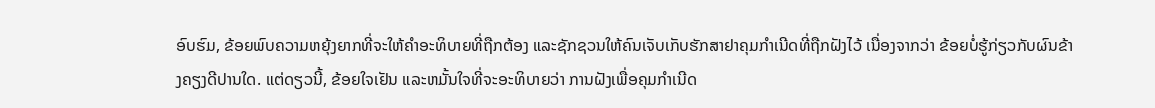ອົບຮົມ, ຂ້ອຍພົບຄວາມຫຍຸ້ງຍາກທີ່ຈະໃຫ້ຄໍາອະທິບາຍທີ່ຖືກຕ້ອງ ແລະຊັກຊວນໃຫ້ຄົນເຈັບເກັບຮັກສາຢາຄຸມກຳເນີດທີ່ຖືກຝັງໄວ້ ເນື່ອງຈາກວ່າ ຂ້ອຍບໍ່ຮູ້ກ່ຽວກັບຜົນຂ້າງຄຽງດີປານໃດ. ແຕ່ດຽວນີ້, ຂ້ອຍໃຈເຢັນ ແລະຫມັ້ນໃຈທີ່ຈະອະທິບາຍວ່າ ການຝັງເພື່ອຄຸມກຳເນີດ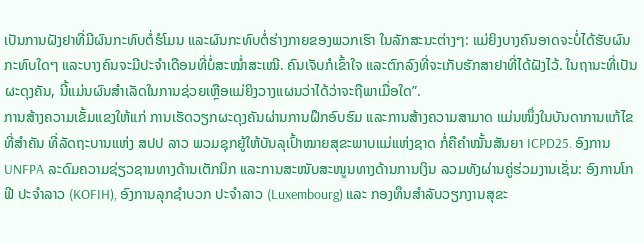ເປັນການຝັງຢາທີ່ມີຜົນກະທົບຕໍ່ຮໍໂມນ ແລະຜົນກະທົບຕໍ່ຮ່າງກາຍຂອງພວກເຮົາ ໃນລັກສະນະຕ່າງໆ: ແມ່ຍິງບາງຄົນອາດຈະບໍ່ໄດ້ຮັບຜົນກະທົບໃດໆ ແລະບາງຄົນຈະມີປະຈຳເດືອນທີ່ບໍ່ສະໝໍ່າສະເໝີ. ຄົນເຈັບກໍເຂົ້າໃຈ ແລະຕົກລົງທີ່ຈະເກັບຮັກສາຢາທີ່ໄດ້ຝັງໄວ້. ໃນຖານະທີ່ເປັນຜະດຸງຄັນ, ນີ້ແມ່ນຜົນສໍາເລັດໃນການຊ່ວຍເຫຼືອແມ່ຍິງວາງແຜນວ່າໄດ້ວ່າຈະຖືພາເມື່ອໃດ”.
ການສ້າງຄວາມເຂັ້ມແຂງໃຫ້ແກ່ ການເຮັດວຽກຜະດຸງຄັນຜ່ານການຝຶກອົບຮົມ ແລະການສ້າງຄວາມສາມາດ ແມ່ນໜຶ່ງໃນບັນດາການແກ້ໄຂທີ່ສຳຄັນ ທີ່ລັດຖະບານແຫ່ງ ສປປ ລາວ ພວມຊຸກຍູ້ໃຫ້ບັນລຸເປົ້າໝາຍສຸຂະພາບແມ່ແຫ່ງຊາດ ກໍ່ຄືຄຳໝັ້ນສັນຍາ ICPD25. ອົງການ UNFPA ລະດົມຄວາມຊ່ຽວຊານທາງດ້ານເຕັກນິກ ແລະການສະໜັບສະໜູນທາງດ້ານການເງິນ ລວມທັງຜ່ານຄູ່ຮ່ວມງານເຊັ່ນ: ອົງການໂກຟີ ປະຈຳລາວ (KOFIH), ອົງການລຸກຊໍາບວກ ປະຈຳລາວ (Luxembourg) ແລະ ກອງທຶນສຳລັບວຽກງານສຸຂະ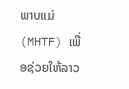ພາບແມ່ (MHTF) ເພື່ອຊ່ວຍໃຫ້ລາວ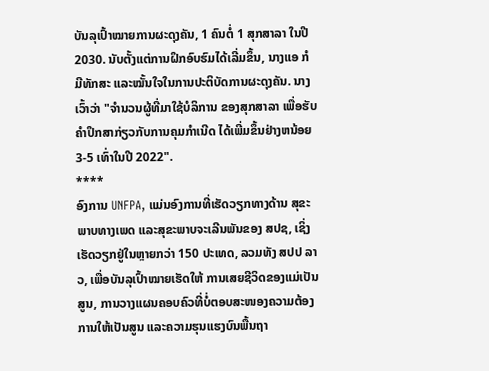ບັນລຸເປົ້າໝາຍການຜະດຸງຄັນ, 1 ຄົນຕໍ່ 1 ສຸກສາລາ ໃນປີ 2030. ນັບຕັ້ງແຕ່ການຝຶກອົບຮົມໄດ້ເລີ່ມຂຶ້ນ, ນາງແອ ກໍມີທັກສະ ແລະໝັ້ນໃຈໃນການປະຕິບັດການຜະດຸງຄັນ. ນາງເວົ້າວ່າ "ຈໍານວນຜູ້ທີ່ມາໃຊ້ບໍລິການ ຂອງສຸກສາລາ ເພື່ອຮັບຄໍາປຶກສາກ່ຽວກັບການຄຸມກໍາເນີດ ໄດ້ເພີ່ມຂຶ້ນຢ່າງຫນ້ອຍ 3-5 ເທົ່າໃນປີ 2022".
****
ອົງການ UNFPA, ແມ່ນອົງການທີ່ເຮັດວຽກທາງດ້ານ ສຸຂະພາບທາງເພດ ແລະສຸຂະພາບຈະເລີນພັນຂອງ ສປຊ, ເຊິ່ງເຮັດວຽກຢູ່ໃນຫຼາຍກວ່າ 150 ປະເທດ, ລວມທັງ ສປປ ລາວ, ເພື່ອບັນລຸເປົ້າໝາຍເຮັດໃຫ້ ການເສຍຊີວິດຂອງແມ່ເປັນສູນ, ການວາງແຜນຄອບຄົວທີ່ບໍ່ຕອບສະໜອງຄວາມຕ້ອງການໃຫ້ເປັນສູນ ແລະຄວາມຮຸນແຮງບົນພື້ນຖາ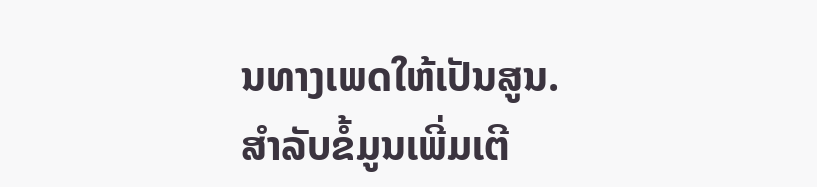ນທາງເພດໃຫ້ເປັນສູນ.
ສໍາລັບຂໍ້ມູນເພີ່ມເຕີ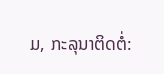ມ, ກະລຸນາຕິດຕໍ່: